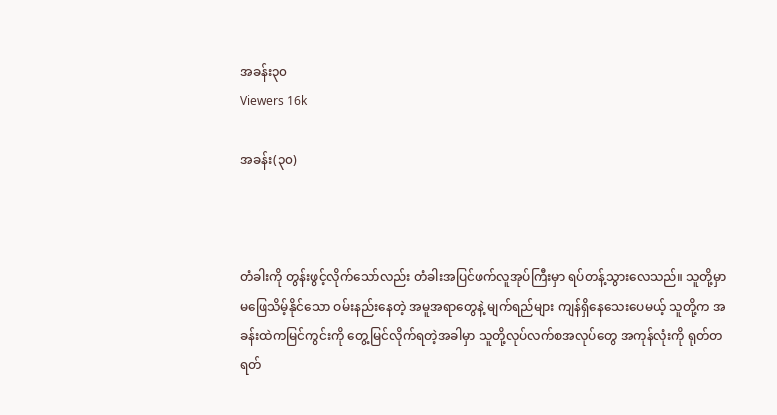အခန်း၃၀
Viewers 16k

အခန်း(၃၀)



တံခါးကို တွန်းဖွင့်လိုက်သော်လည်း တံခါးအပြင်ဖက်လူအုပ်ကြီးမှာ ရပ်တန့်သွားလေသည်။ သူတို့မှာ မဖြေသိမ့်နိုင်သော ဝမ်းနည်းနေတဲ့ အမူအရာတွေနဲ့ မျက်ရည်များ ကျန်ရှိနေသေးပေမယ့် သူတို့က အခန်းထဲကမြင်ကွင်းကို တွေ့မြင်လိုက်ရတဲ့အခါမှာ သူတို့လုပ်လက်စအလုပ်တွေ အကုန်လုံးကို ရုတ်တရတ်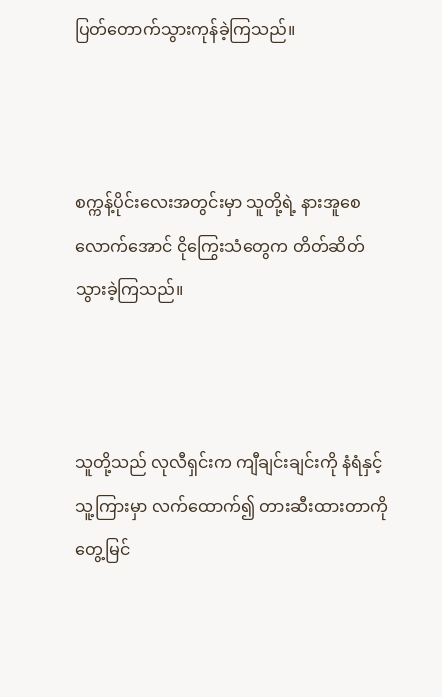ပြတ်တောက်သွားကုန်ခဲ့ကြသည်။



စက္ကန့်ပိုင်းလေးအတွင်းမှာ သူတို့ရဲ့ နားအူစေလောက်အောင် ငိုကြွေးသံတွေက တိတ်ဆိတ်သွားခဲ့ကြသည်။



သူတို့သည် လုလီရှင်းက ကျီချင်းချင်းကို နံရံနှင့် သူ့ကြားမှာ လက်ထောက်၍ တားဆီးထားတာကို တွေ့မြင်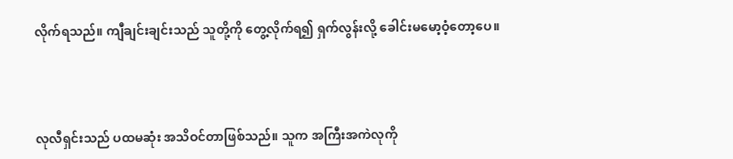လိုက်ရသည်။ ကျီချင်းချင်းသည် သူတို့ကို တွေ့လိုက်ရ၍ ရှက်လွန်းလို့ ခေါင်းမမော့ဝံ့တော့ပေ။



လုလီရှင်းသည် ပထမဆုံး အသိဝင်တာဖြစ်သည်။ သူက အကြီးအကဲလုကို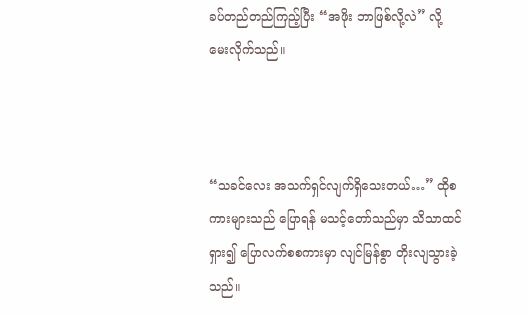ခပ်တည်တည်ကြည့်ပြီး “အဖိုး ဘာဖြစ်လို့လဲ” လို့ မေးလိုက်သည်။



“သခင်လေး အသက်ရှင်လျက်ရှိသေးတယ်…” ထိုစကားများသည် ပြောရန် မသင့်တော်သည်မှာ သိသာထင်ရှား၍ ပြောလက်စစကားမှာ လျင်မြန်စွာ တိုးလျသွားခဲ့သည်။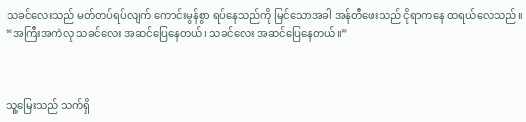သခင်လေးသည် မတ်တပ်ရပ်လျက် ကောင်းမွန်စွာ ရပ်နေသည်ကို မြင်သောအခါ အန်တီဖေးသည် ငိုရာကနေ ထရယ်လေသည်။ “အကြီးအကဲလု သခင်လေး အဆင်ပြေနေတယ်၊ သခင်လေး အဆင်ပြေနေတယ်။”



သူ့မြေးသည် သက်ရှိ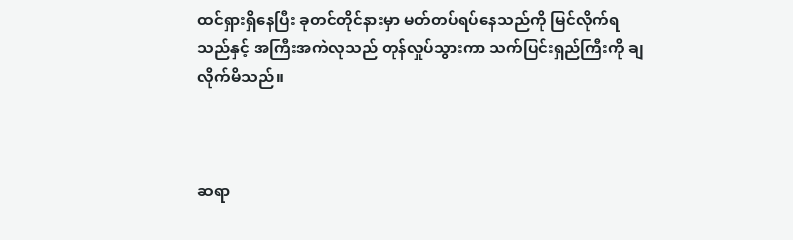ထင်ရှားရှိနေပြီး ခုတင်တိုင်နားမှာ မတ်တပ်ရပ်နေသည်ကို မြင်လိုက်ရသည်နှင့် အကြီးအကဲလုသည် တုန်လှုပ်သွားကာ သက်ပြင်းရှည်ကြီးကို ချလိုက်မိသည်။



ဆရာ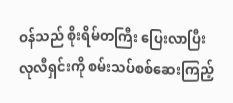ဝန်သည် စိုးရိမ်တကြီး ပြေးလာပြီး လုလီရှင်းကို စမ်းသပ်စစ်ဆေးကြည့်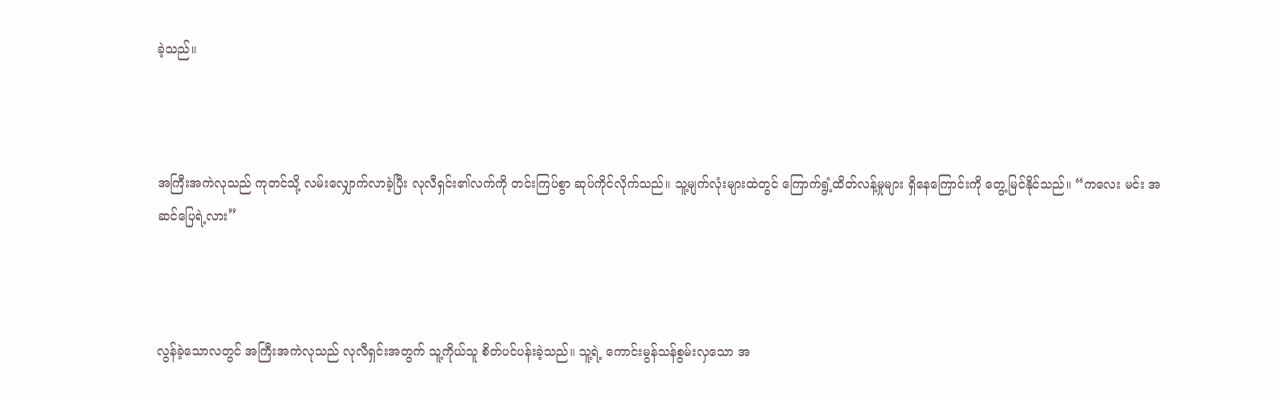ခဲ့သည်။



အကြီးအကဲလုသည် ကုတင်သို့ လမ်းလျှောက်လာခဲ့ပြီး လုလီရှင်း၏လက်ကို တင်းကြပ်စွာ ဆုပ်ကိုင်လိုက်သည်။ သူ့မျက်လုံးများထဲတွင် ကြောက်ရွံ့ထိတ်လန့်မှုများ ရှိနေကြောင်းကို‌ တွေ့မြင်နိုင်သည်။ “ကလေး မင်း အဆင်ပြေရဲ့လား”



လွန်ခဲ့သောလတွင် အကြီးအကဲလုသည် လုလီရှင်းအတွက် သူ့ကိုယ်သူ စိတ်ပင်ပန်းခဲ့သည်။ သူ့ရဲ့ ကောင်းမွန်သန်စွမ်းလှသော အ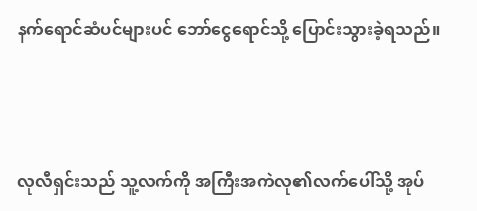နက်ရောင်ဆံပင်များပင် ဘော်ငွေရောင်သို့ ပြောင်းသွားခဲ့ရသည်။



လုလီရှင်းသည် သူ့လက်ကို အကြီးအကဲလု၏လက်ပေါ်သို့ အုပ်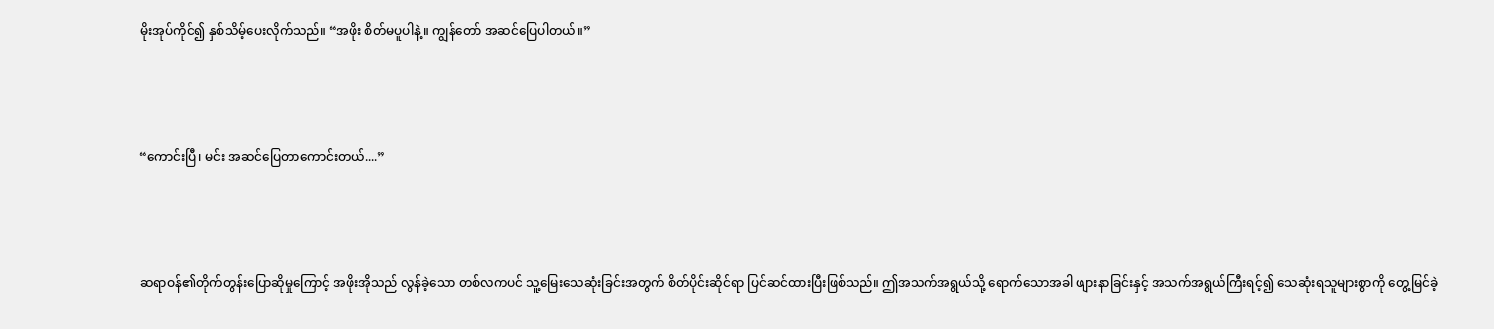မိုးအုပ်ကိုင်၍ နှစ်သိမ့်ပေးလိုက်သည်။ “အဖိုး စိတ်မပူပါနဲ့။ ကျွန်တော် အဆင်ပြေပါတယ်။”



“ကောင်းပြီ၊ မင်း အဆင်ပြေတာကောင်းတယ်....”



ဆရာဝန်၏တိုက်တွန်းပြောဆိုမှုကြောင့် အဖိုးအိုသည် လွန်ခဲ့သော တစ်လကပင် သူ့မြေးသေဆုံးခြင်းအတွက် စိတ်ပိုင်းဆိုင်ရာ ပြင်ဆင်ထားပြီးဖြစ်သည်။ ဤအသက်အရွယ်သို့ ‌ရောက်သောအခါ ဖျားနာခြင်းနှင့် အသက်အရွယ်ကြီးရင့်၍ သေဆုံးရသူများစွာကို တွေ့မြင်ခဲ့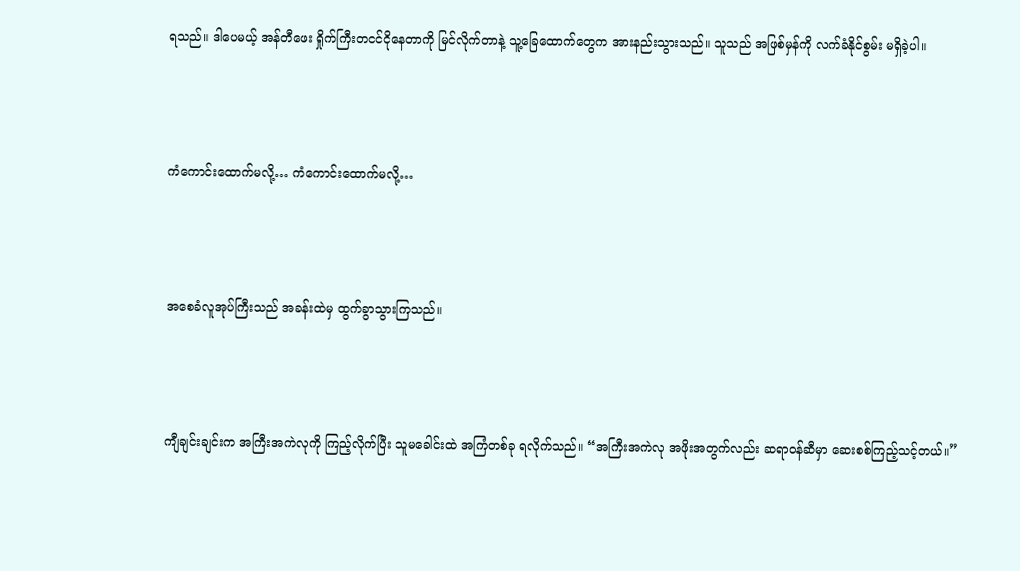ရသည်။ ဒါပေမယ့် အန်တီဖေး ရှိုက်ကြီးတငင်ငိုနေတာကို မြင်လိုက်တာနဲ့ သူ့ခြေထောက်တွေက အားနည်းသွားသည်။ သူသည် အဖြစ်မှန်ကို လက်ခံနိုင်စွမ်း မရှိခဲ့ပါ။



ကံကောင်းထောက်မလို့… ကံကောင်းထောက်မလို့…



အစေခံလူအုပ်ကြီးသည် အခန်းထဲမှ ထွက်ခွာသွားကြသည်။



ကျီချင်းချင်းက အကြီးအကဲလုကို ကြည့်လိုက်ပြီး သူမခေါင်းထဲ အကြံတစ်ခု ရလိုက်သည်။ “အကြီးအကဲလု အဖိုးအတွက်လည်း ဆရာဝန်ဆီမှာ ဆေးစစ်ကြည့်သင့်တယ်။”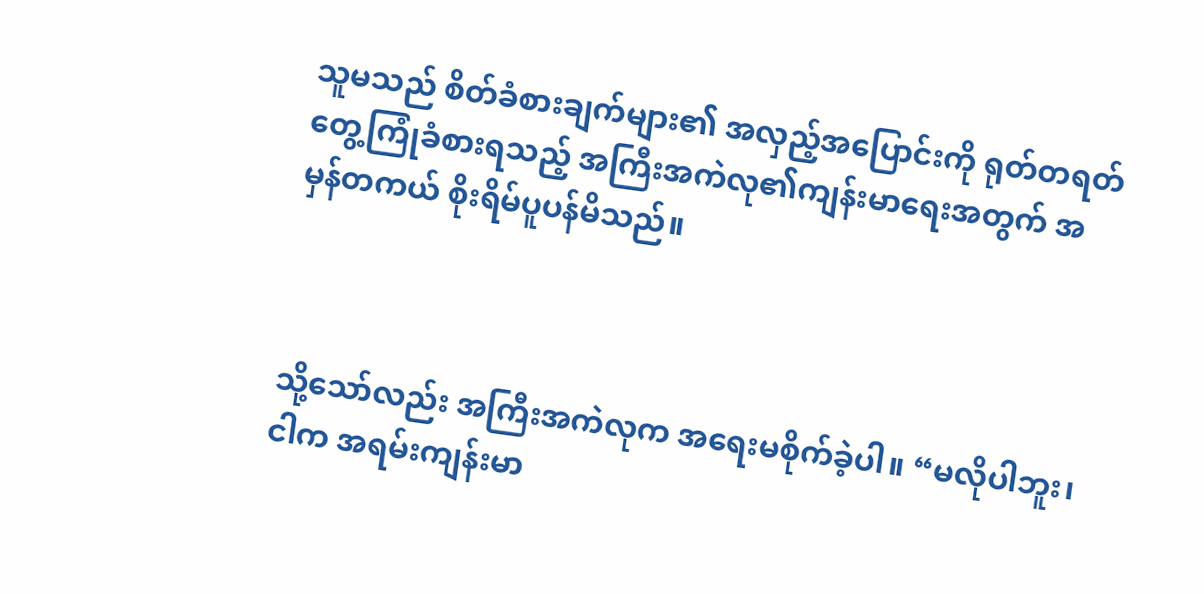သူမသည် စိတ်ခံစားချက်များ၏ အလှည့်အပြောင်းကို ရုတ်တရတ် တွေ့ကြုံခံစားရသည့် အကြီးအကဲလု၏ကျန်းမာရေးအတွက် အမှန်တကယ် စိုးရိမ်ပူပန်မိသည်။



သို့သော်လည်း အကြီးအကဲလုက အရေးမစိုက်ခဲ့ပါ။ “မလိုပါဘူး၊ ငါက အရမ်းကျန်းမာ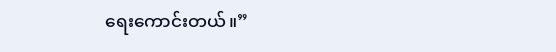ရေးကောင်းတယ်။”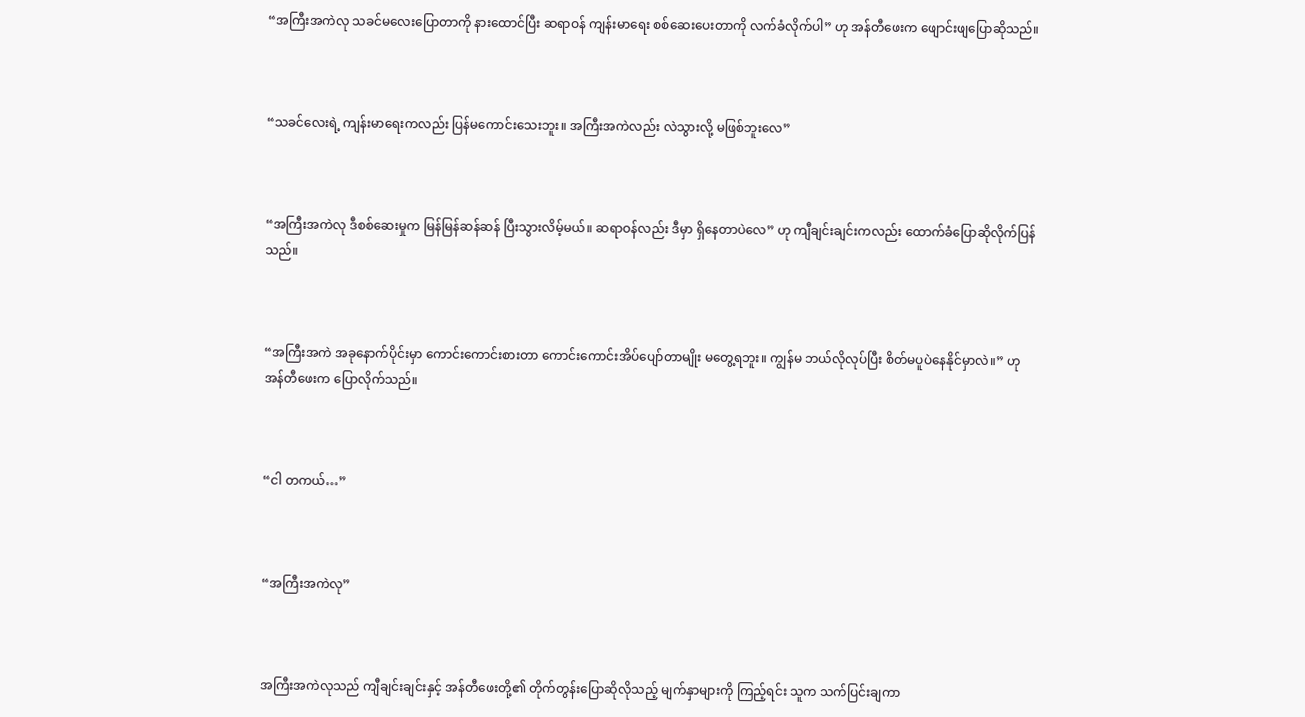“အကြီးအကဲလု သခင်မလေးပြောတာကို နားထောင်ပြီး ဆရာဝန် ကျန်းမာရေး စစ်ဆေးပေးတာကို လက်ခံလိုက်ပါ” ဟု အန်တီဖေးက ဖျောင်းဖျပြောဆိုသည်။



“သခင်လေးရဲ့ ကျန်းမာရေးကလည်း ပြန်မကောင်းသေးဘူး။ အကြီးအကဲလည်း လဲသွားလို့ မဖြစ်ဘူးလေ”



“အကြီးအကဲလု ဒီစစ်ဆေးမှုက မြန်မြန်ဆန်ဆန် ပြီးသွားလိမ့်မယ်။ ဆရာဝန်လည်း ဒီမှာ ရှိနေတာပဲလေ” ဟု ကျီချင်းချင်းကလည်း ထောက်ခံပြောဆိုလိုက်ပြန်သည်။



“အကြီးအကဲ အခုနောက်ပိုင်းမှာ ကောင်းကောင်းစားတာ ကောင်းကောင်းအိပ်ပျော်တာမျိုး မတွေ့ရဘူး။ ကျွန်မ ဘယ်လိုလုပ်ပြီး စိတ်မပူပဲနေနိုင်မှာလဲ။” ဟု အန်တီဖေးက ပြောလိုက်သည်။



“ငါ တကယ်…”



“အကြီးအကဲလု”



အကြီးအကဲလုသည် ကျီချင်းချင်းနှင့် အန်တီဖေးတို့၏ တိုက်တွန်းပြောဆိုလိုသည့် မျက်နှာများကို ကြည့်ရင်း သူက သက်ပြင်းချကာ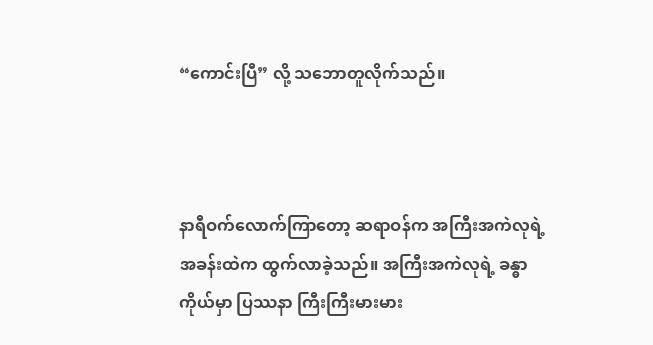“ကောင်းပြီ” လို့ သဘောတူလိုက်သည်။



နာရီဝက်လောက်ကြာတော့ ဆရာဝန်က အကြီးအကဲလုရဲ့အခန်းထဲက ထွက်လာခဲ့သည်။ အကြီးအကဲလုရဲ့ ခန္ဓာကိုယ်မှာ ပြဿနာ ကြီးကြီးမားမား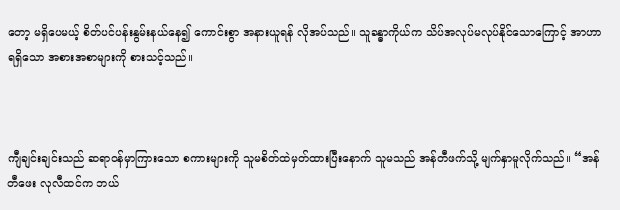တော့ မရှိပေမယ့် စိတ်ပင်ပန်းနွမ်းနယ်နေ၍ ကောင်းစွာ အနားယူရန် လိုအပ်သည်။ သူခန္ဓာကိုယ်က သိပ်အလုပ်မလုပ်နိုင်သောကြောင့် အာဟာရရှိသော အစားအစာများကို စားသင့်သည်။



ကျီချင်းချင်းသည် ဆရာဝန်မှာကြားသော စကားများကို သူမစိတ်ထဲမှတ်ထားပြီးနောက် သူမသည် အန်တီဖက်သို့ မျက်နှာမူလိုက်သည်။ “အန်တီဖေး လုလီထင်က ဘယ်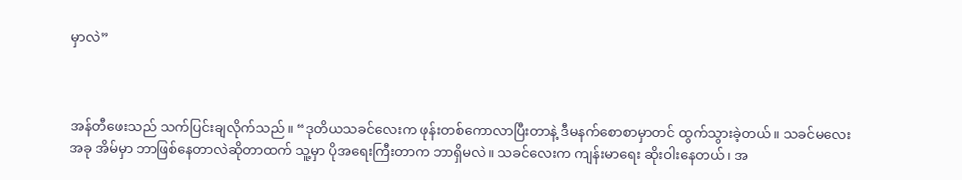မှာလဲ”



အန်တီဖေးသည် သက်ပြင်းချလိုက်သည်။ “ဒုတိယသခင်လေးက ဖုန်းတစ်ကောလာပြီးတာနဲ့ ဒီမနက်စောစာမှာတင် ထွက်သွားခဲ့တယ်။ သခင်မလေး အခု အိမ်မှာ ဘာဖြစ်နေတာလဲဆိုတာထက် သူ့မှာ ပိုအရေးကြီးတာက ဘာရှိမလဲ။ သခင်လေးက ကျန်းမာရေး ဆိုးဝါးနေတယ်၊ အ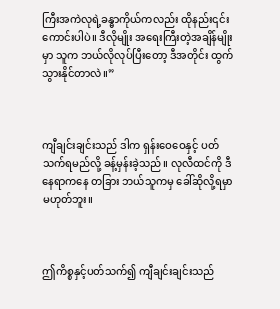ကြီးအကဲလုရဲ့ခန္ဓာကိုယ်ကလည်း ထိုနည်း၎င်းကောင်းပါပဲ။ ဒီလိုမျိုး အရေးကြီးတဲ့အချိန်မျိုးမှာ သူက ဘယ်လိုလုပ်ပြီးတော့ ဒီအတိုင်း ထွက်သွားနိုင်တာလဲ။”



ကျီချင်းချင်းသည် ဒါက ရှန်းဝေဝေနှင့် ပတ်သက်ရမည်လို့ ခန့်မှန်းခဲ့သည်။ လုလီထင်ကို ဒီနေရာကနေ တခြား ဘယ်သူကမှ ခေါ်ဆိုလို့ရမှာ မဟုတ်ဘူး။



ဤကိစ္စနှင့်ပတ်သက်၍ ကျီချင်းချင်းသည်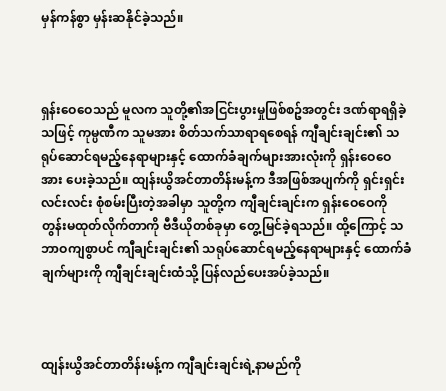မှန်ကန်စွာ မှန်းဆနိုင်ခဲ့သည်။



ရှန်းဝေဝေသည် မူလက သူတို့၏အငြင်းပွားမှုဖြစ်စဥ်အတွင်း ဒဏ်ရာရရှိခဲ့သဖြင့် ကုမ္ပဏီက သူမအား စိတ်သက်သာရာရစေရန် ကျီချင်းချင်း၏ သရုပ်ဆောင်ရမည့်နေရာများနှင့် ထောက်ခံချက်များအားလုံးကို ရှန်းဝေဝေအား ပေးခဲ့သည်။ ထျန်းယွိအင်တာတိန်းမန့်က ဒီအဖြစ်အပျက်ကို ရှင်းရှင်းလင်းလင်း စုံစမ်းပြီးတဲ့အခါမှာ သူတို့က ကျီချင်းချင်းက ရှန်းဝေဝေကို တွန်းမထုတ်လိုက်တာကို ဗီဒီယိုတစ်ခုမှာ တွေ့မြင်ခဲ့ရသည်။ ထို့ကြောင့် သဘာဝကျစွာပင် ကျီချင်းချင်း၏ သရုပ်ဆောင်ရမည့်နေရာများနှင့် ထောက်ခံချက်များကို ကျီချင်းချင်းထံသို့ ပြန်လည်ပေးအပ်ခဲ့သည်။



ထျန်းယွိအင်တာတိန်းမန့်က ကျီချင်းချင်းရဲ့နာမည်ကို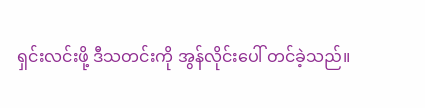ရှင်းလင်းဖို့ ဒီသတင်းကို အွန်လိုင်းပေါ် တင်ခဲ့သည်။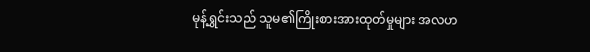မုန့်ရွှင်းသည် သူမ၏ကြိုးစားအားထုတ်မှုများ အလဟ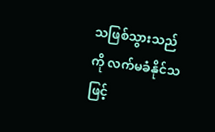သဖြစ်သွားသည်ကို လက်မခံနိုင်သဖြင့်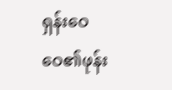ရှန်းဝေဝေ၏ဖုန်း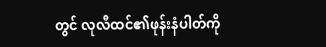တွင် လုလီထင်၏ဖုန်းနံပါတ်ကို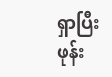ရှာပြီး ဖုန်း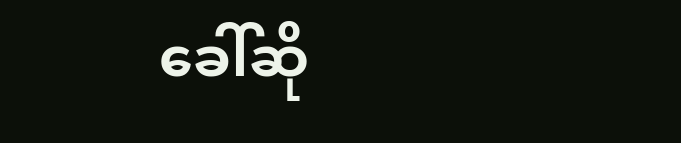ခေါ်ဆို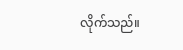လိုက်သည်။